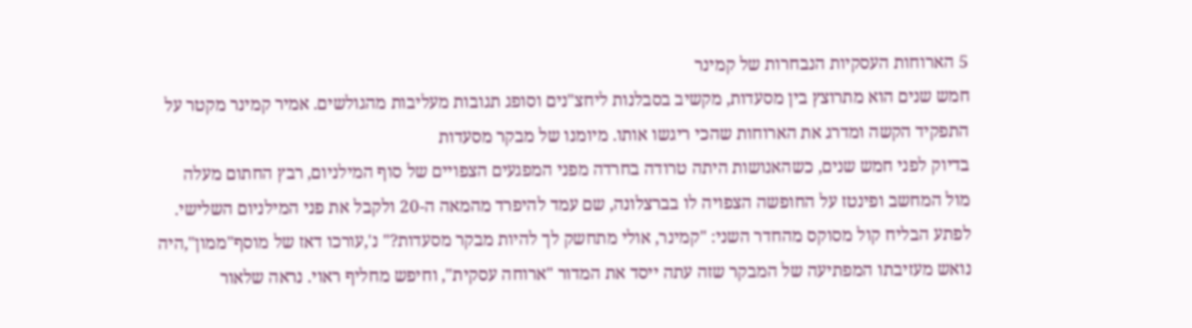5 הארוחות העסקיות הנבחרות של קמינר
חמש שנים הוא מתרוצץ בין מסעדות, מקשיב בסבלנות ליחצ"נים וסופג תגובות מעליבות מהגולשים. אמיר קמינר מקטר על התפקיד הקשה ומדרג את הארוחות שהכי ריגשו אותו. מיומנו של מבקר מסעדות
בדיוק לפני חמש שנים, כשהאנושות היתה טרודה בחרדה מפני המפגעים הצפויים של סוף המילניום, רבץ החתום מעלה מול המחשב ופינטז על החופשה הצפויה לו בברצלונה, שם עמד להיפרד מהמאה ה-20 ולקבל את פני המילניום השלישי. לפתע הבליח קול מסוקס מהחדר השני: "קמינר, אולי מתחשק לך להיות מבקר מסעדות?" נ',עורכו דאז של מוסף"ממון",היה נואש מעזיבתו המפתיעה של המבקר שזה עתה ייסד את המדור "ארוחה עסקית", וחיפש מחליף ראוי. נראה שלאור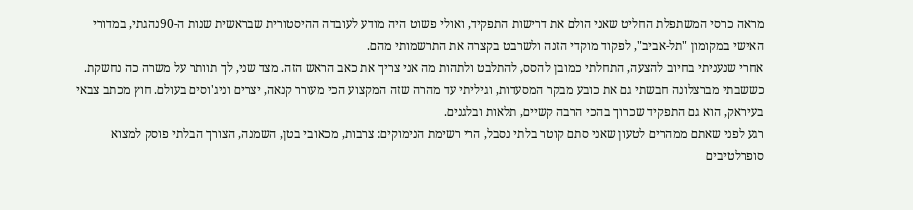מראה כרסי המשתפלת החליט שאני הולם את דרישות התפקיד, ואולי פשוט היה מודע לעובדה ההיסטורית שבראשית שנות ה-90נהגתי, במדורי האישי במקומון "תל-אביב", לפקוד מוקדי הזנה ולשרבט בקצרה את התרשמותי מהם.
אחרי שנעניתי בחיוב להצעה, התחלתי כמובן להסס, להתלבט ולתהות מה אני צריך את כאב הראש הזה. מצד שני, לך תוותר על משרה כה נחשקת. כששבתי מברצלונה חבשתי גם את כובע מבקר המסעדות, וגיליתי עד מהרה שזה המקצוע הכי מעורר קנאה, יצרים וניג'וסים בעולם. חוץ מכתב צבאי בעיראק, הוא גם התפקיד שכרוך בהכי הרבה קשיים, תלאות ובלגנים.
רגע לפני שאתם ממהרים לטעון שאני סתם קוטר בלתי נסבל, הרי רשימת הנימוקים: צרבות, מכאובי בטן, השמנה, הצורך הבלתי פוסק למצוא סופרלטיבים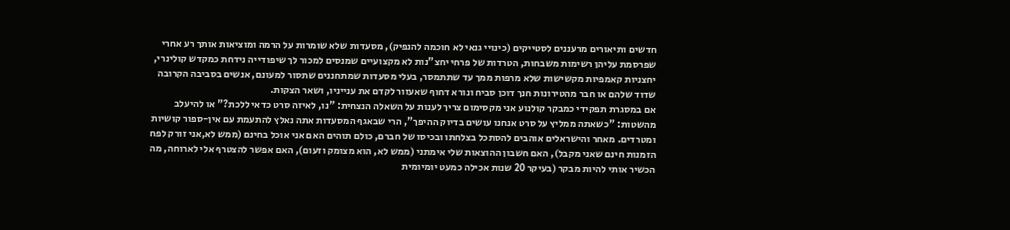חדשים ותיאורים מרעננים לסטייקים (כינויי גנאי לא חוכמה להנפיק), מסעדות שלא שומרות על הרמה ומוציאות אותך רע אחרי שפרסמת עליהן רשימות משבחות, הטרדות של פרחי יחצ"נות לא מקצועיים שמנסים למכור לך שיפודייה נידחת כמקדש קולינרי, יחצניות קאמפיות מקשישות שלא מרפות ממך עד שתתמסר, בעלי מסעדות שמתחננים שתסור למעונם, אנשים בסביבה הקרובה שדוד שלהם או חבר מהטירונות חנך דוכן סביח ונורא דחוף שאעזור לקדם את ענייניו, ושאר הצקות.
אם במסגרת תפקידי כמבקר קולנוע אני מקסימום צריך לענות על השאלה הנצחית: "נו, לאיזה סרט כדאי ללכת?" או להיעלב מהשטות: "כשאתה ממליץ על סרט אנחנו עושים בדיוק ההיפך", הרי שבאגף המסעדות אתה נאלץ להתעמת עם אין-ספור קושיות ומטרדים. מאחר והישראלים אוהבים להסתכל בצלחתו ובכיסו של חברם, כולם תוהים האם אני אוכל בחינם (ממש לא,אני זורק לפח הזמנות חינם שאני מקבל), האם חשבון ההוצאות שלי אימתני (ממש לא, הוא מצומק וזעום), האם אפשר להצטרף אלי לארוחה, מה הכשיר אותי להיות מבקר (בעיקר 20 שנות אכילה כמעט יומיומית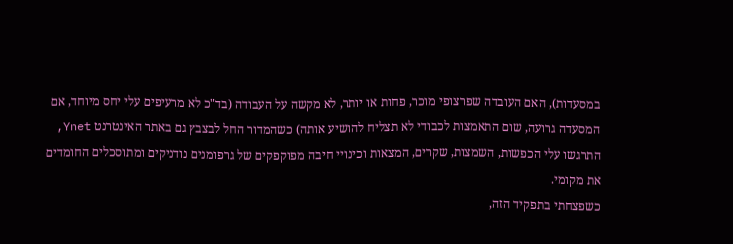במסעדות), האם העובדה שפרצופי מוכר, פחות או יותר, לא מקשה על העבודה (בד"כ לא מרעיפים עלי יחס מיוחד, אם המסעדה גרועה, שום התאמצות לכבודי לא תצליח להושיע אותה) כשהמדור החל לבצבץ גם באתר האינטרנט Ynet, התרגשו עלי הכפשות, השמצות, שקרים, המצאות וכינויי חיבה מפוקפקים של גרפומנים נודניקים ומתוסכלים החומדים את מקומי.
כשפצחתי בתפקיד הזה,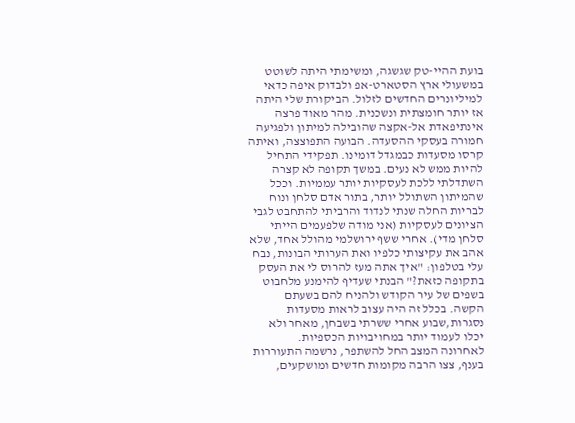בועת ההיי-טק שגשגה, ומשימתי היתה לשוטט במשעולי ארץ הסטארט-אפ ולבדוק איפה כדאי למיליונרים החדשים לזלול. הביקורת שלי היתה אז יותר חומצתית ונשכנית. מהר מאוד פרצה אינתיפאדת אל-אקצה שהובילה למיתון ולפגיעה חמורה בעסקי ההסעדה. הבועה התפוצצה, ואיתה קרסו מסעדות כבמגדל דומינו. תפקידי התחיל להיות ממש לא נעים. במשך תקופה לא קצרה השתדלתי ללכת לעסקיות יותר עממיות. וככל שהמיתון השתולל יותר, בתור אדם סלחן ונוח לבריות החלה שנתי לנדוד והרביתי להתחבט לגבי הציונים לעסקיות (אני מודה שלפעמים הייתי סלחן מדי). אחרי ששף ירושלמי מהולל אחד, שלא אהב את עקיצותי כלפיו ואת הערותי הבונות, נבח עלי בטלפון: "איך אתה מעז להרוס לי את העסק בתקופה כזאת?" הבנתי שעדיף להימנע מלחבוט בשפים של עיר הקודש ולהניח להם בשעתם הקשה. בכלל זה היה עצוב לראות מסעדות נסגרות,שבוע אחרי ששרתי בשבחן, מאחר ולא יכלו לעמוד יותר במחויבויות הכספיות.
לאחרונה המצב החל להשתפר, נרשמה התעוררות בענף, צצו הרבה מקומות חדשים ומושקעים,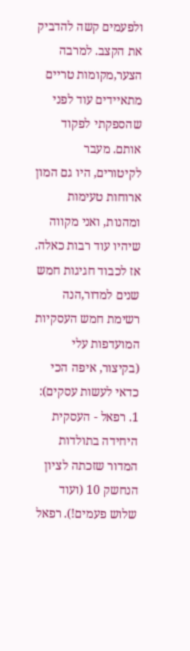ולפעמים קשה להדביק את הקצב. למרבה הצער,מקומות טריים מתאיידים עוד לפני שהספקתי לפקוד אותם. מעבר לקיטורים, היו גם המון ארוחות טעימות ומהנות, ואני מקווה שיהיו עוד רבות כאלה. אז לכבוד חגיגות חמש שנים למדור,הנה רשימת חמש העסקיות המועדפות עלי (בקיצור, איפה הכי כדאי לעשות עסקים):
1. רפאל - העסקית היחידה בתולדות המדור שזכתה לציון הנחשק 10 (ועוד שלוש פעמים!). רפאל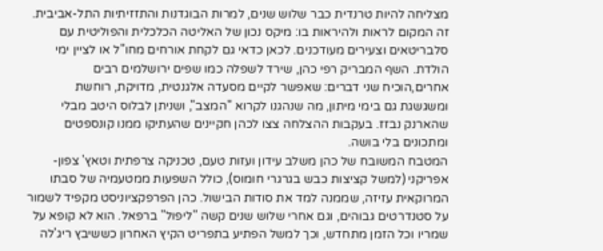מצליחה להיות טרנדית כבר שלוש שנים, למרות הבוגדנות והתזזיתיות התל-אביבית. זה המקום לראות ולהיראות בו: מיקס נכון של האליטה הכלכלית והפוליטית עם סלבריטאים וצעירים מעודכנים. לכאן כדאי גם לקחת אורחים מחו"ל או לציין ימי הולדת. השף המבריק רפי כהן, שירד לשפלה כמו שפים ירושלמים רבים אחרים,הוכיח שני דברים: שאפשר לקיים מסעדה אלגנטית, מדויקת, רוחשת ומשגשגת גם בימי מיתון, מה שנהגנו לקרוא "המצב", ושניתן לבלוס היטב מבלי שהארנק נבזז. בעקבות ההצלחה צצו לכהן חקיינים שהעתיקו ממנו קונספטים ומתכונים בלי בושה.
המטבח המשובח של כהן משלב עידון ועזות טעם, טכניקה צרפתית וטאץ' צפון-אפריקני (למשל קציצות כבש בגרגרי חומוס), כולל השפעות ממטעמיה של סבתו המרוקאית עזיזה, שממנה למד את סודות הבישול. כהן הפרפקציוניסט מקפיד לשמור על סטנדרטים גבוהים, וגם אחרי שלוש שנים קשה "ליפול" ברפאל. הוא לא קופא על שמריו וכל הזמן מתחדש, וכך למשל הפתיע בתפריט הקיץ האחרון כששיבץ ריג'לה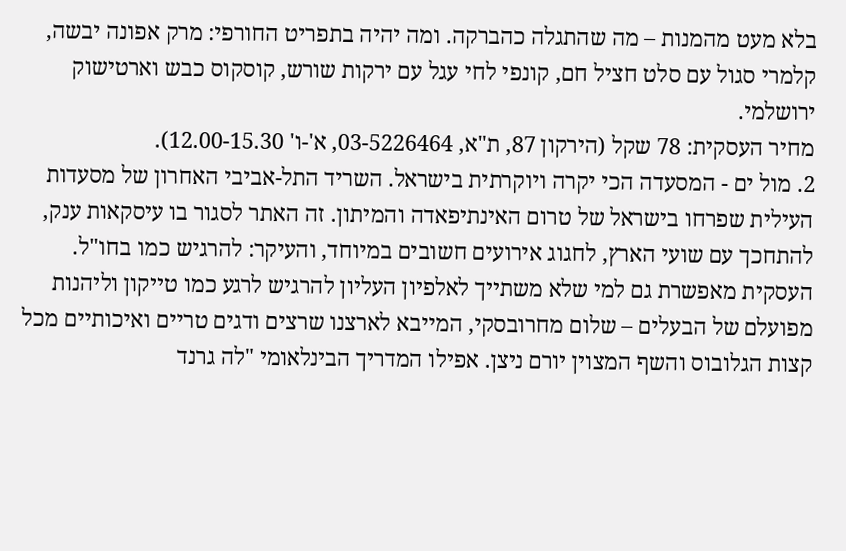בלא מעט מהמנות – מה שהתגלה כהברקה. ומה יהיה בתפריט החורפי: מרק אפונה יבשה, קלמרי סגול עם סלט חציל חם, קונפי לחי עגל עם ירקות שורש, קוסקוס כבש וארטישוק ירושלמי.
מחיר העסקית: 78 שקל (הירקון 87, ת"א, 03-5226464, א'-ו' 12.00-15.30).
2. מול ים - המסעדה הכי יקרה ויוקרתית בישראל. השריד התל-אביבי האחרון של מסעדות העילית שפרחו בישראל של טרום האינתיפאדה והמיתון. זה האתר לסגור בו עיסקאות ענק, להתחכך עם שועי הארץ, לחגוג אירועים חשובים במיוחד, והעיקר: להרגיש כמו בחו"ל. העסקית מאפשרת גם למי שלא משתייך לאלפיון העליון להרגיש לרגע כמו טייקון וליהנות מפועלם של הבעלים – שלום מחרובסקי, המייבא לארצנו שרצים ודגים טריים ואיכותיים מכל קצות הגלובוס והשף המצוין יורם ניצן. אפילו המדריך הבינלאומי "לה גרנד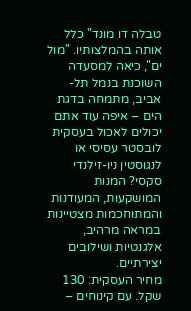טבלה דו מונד" כלל אותה בהמלצותיו. "מול ים", כיאה למסעדה השוכנת בנמל תל-אביב, מתמחה בדגת הים – איפה עוד אתם יכולים לאכול בעסקית לובסטר עסיסי או לנגוסטין ניו-זילנדי סקסי? המנות המושקעות, המעודנות והמתוחכמות מצטיינות במראה מרהיב, אלגנטיות ושילובים יצירתיים.
מחיר העסקית: 130 שקל. עם קינוחים –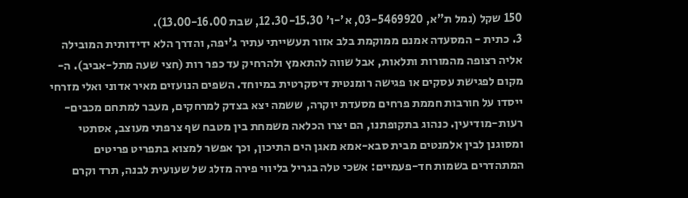150 שקל (נמל ת"א, 03-5469920, א'-ו' 12.30-15.30, שבת 13.00-16.00).
3. כתית - המסעדה אמנם ממוקמת בלב אזור תעשייתי עתיר ג'יפה, והדרך הלא ידידותית המובילה אליה רצופה מהמורות ותלאות, אבל שווה להתאמץ ולהרחיק עד כפר רות (חצי שעה מתל-אביב). ה-מקום לפגישת עסקים או פגישה רומנטית דיסקרטית במיוחד. השפים הנועזים מאיר אדוני ואלי מזרחי ייסדו על חורבות חממת פרחים מסעדת יוקרה, ששמה יצא בצדק למרחקים, מעבר למתחם מכבים-רעות-מודיעין. כנהוג בתקופתנו, הם יצרו הכלאה משמחת בין מטבח שף צרפתי מעוצב, אסתטי ומסוגנן לבין אלמנטים מבית סבא-אמא מאגן הים התיכון, וכך אפשר למצוא בתפריט פריטים המתהדרים בשמות חד-פעמיים: אשכי טלה בגריל בליווי פירה מזלג של שעועית לבנה, תרד וקרם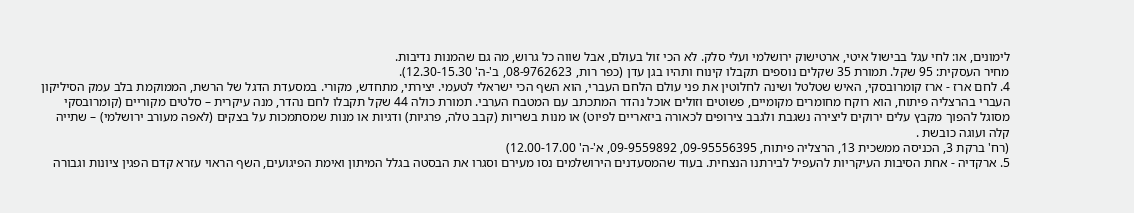לימונים, או: לחי עגל בבישול איטי, ארטישוק ירושלמי ועלי סלק. לא הכי זול בעולם, אבל שווה כל גרוש, מה גם שהמנות נדיבות.
מחיר העסקית: 95 שקל. תמורת 35 שקלים נוספים תקבלו קינוח ותהיו בגן עדן (כפר רות, 08-9762623, ב'-ה' 12.30-15.30).
4. לחם ארז - ארז קומרובסקי, האיש שטלטל ושינה לחלוטין את פני עולם הלחם העברי, הוא השף הכי ישראלי לטעמי. יצירתי, מתחדש, מקורי. במסעדת הדגל של הרשת, הממוקמת בלב עמק הסיליקון העברי בהרצליה פיתוח, הוא רוקח מחומרים מקומיים, פשוטים וזולים אוכל נהדר המתכתב עם המטבח הערבי. תמורת כולה 44 שקל תקבלו לחם נהדר, מנה עיקרית – סלטים מקוריים (קומרובסקי מסוגל להפוך מקבץ עלים ירוקים ליצירה נשגבת ולגבב צירופים לכאורה ביזאריים לפיוט) או מנות בשריות (קבב טלה, פרגיות) ודגיות או מנות שמסתמכות על בצקים (לאפה מעורב ירושלמי) – שתייה קלה ועוגה כובשת .
(רח' ברקת 3, הכניסה ממשכית 13, הרצליה פיתוח, 09-95556395, 09-9559892, א'-ה' 12.00-17.00)
5. ארקדיה - אחת הסיבות העיקריות להעפיל לבירתנו הנצחית. בעוד שהמסעדנים הירושלמים נסו מעירם וסגרו את הבסטה בגלל המיתון ואימת הפיגועים, השף הראוי עזרא קדם הפגין ציונות וגבורה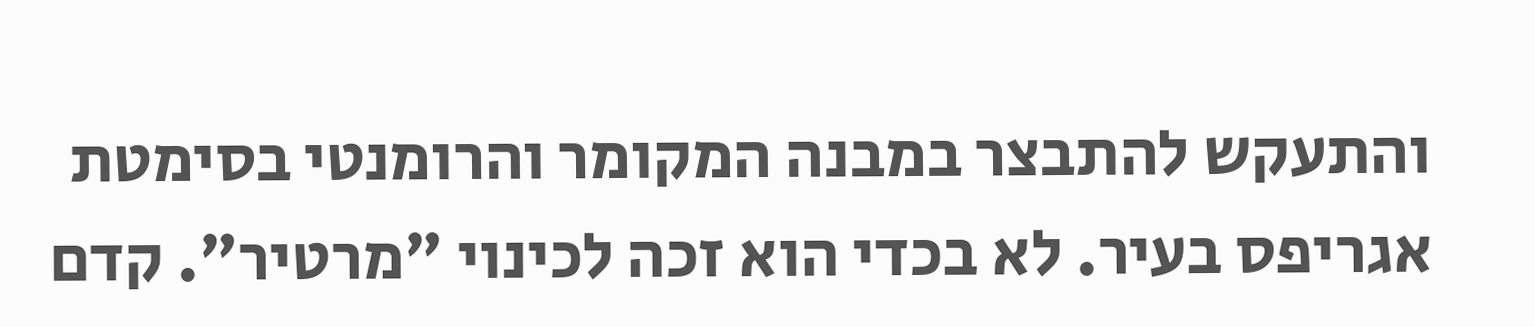והתעקש להתבצר במבנה המקומר והרומנטי בסימטת אגריפס בעיר. לא בכדי הוא זכה לכינוי "מרטיר". קדם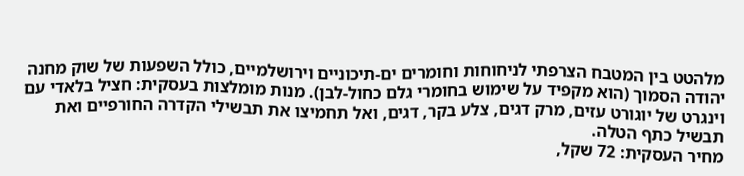מלהטט בין המטבח הצרפתי לניחוחות וחומרים ים-תיכוניים וירושלמיים, כולל השפעות של שוק מחנה יהודה הסמוך (הוא מקפיד על שימוש בחומרי גלם כחול-לבן). מנות מומלצות בעסקית: חציל בלאדי עם וינגרט של יוגורט עזים, מרק דגים, צלע בקר, דגים, ואל תחמיצו את תבשילי הקדרה החורפיים ואת תבשיל כתף הטלה.
מחיר העסקית: 72 שקל,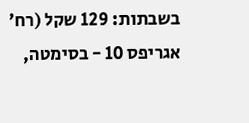בשבתות: 129 שקל (רח' אגריפס 10 - בסימטה,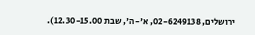ירושלים, 02-6249138, א'-ה', שבת 12.30-15.00).